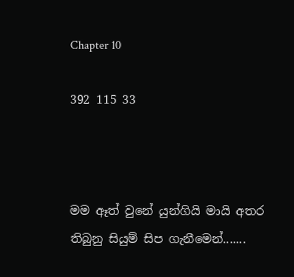Chapter 10

392 115 33



මම ඈත් වුනේ යුන්ගියි මායි අතර තිබුනු සියුම් සිප ගැනීමෙන්.......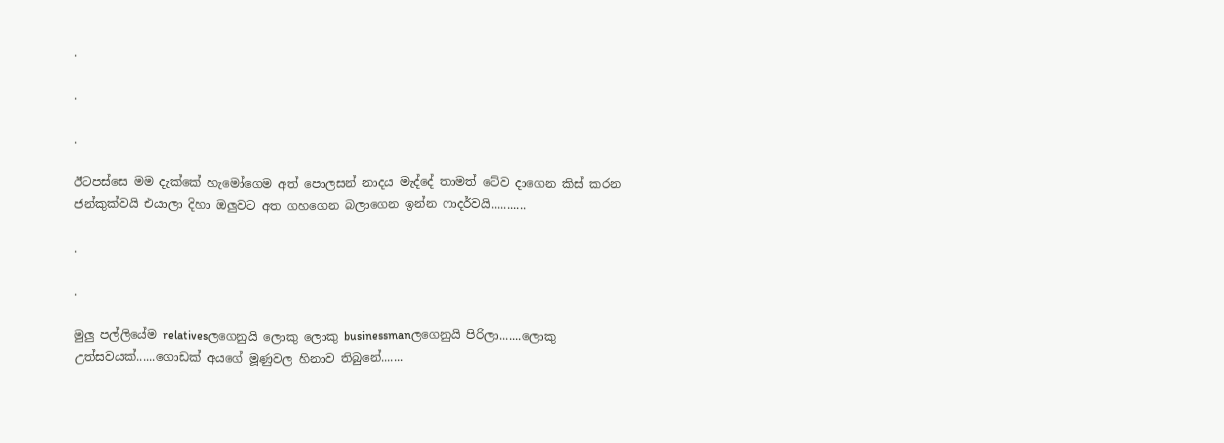.

.

.

ඊටපස්සෙ මම දැක්කේ හැමෝගෙම අත් පොලසන් නාදය මැද්දේ තාමත් ටේව දාගෙන කිස් කරන ජන්කුක්වයි එයාලා දිහා ඔලුවට අත ගහගෙන බලාගෙන ඉන්න ෆාදර්වයි...........

.

.

මුලු පල්ලියේම relativesලගෙනුයි ලොකු ලොකු businessmanලගෙනුයි පිරිලා.......ලොකු උත්සවයක්......ගොඩක් අයගේ මූණුවල හිනාව තිබුනේ.......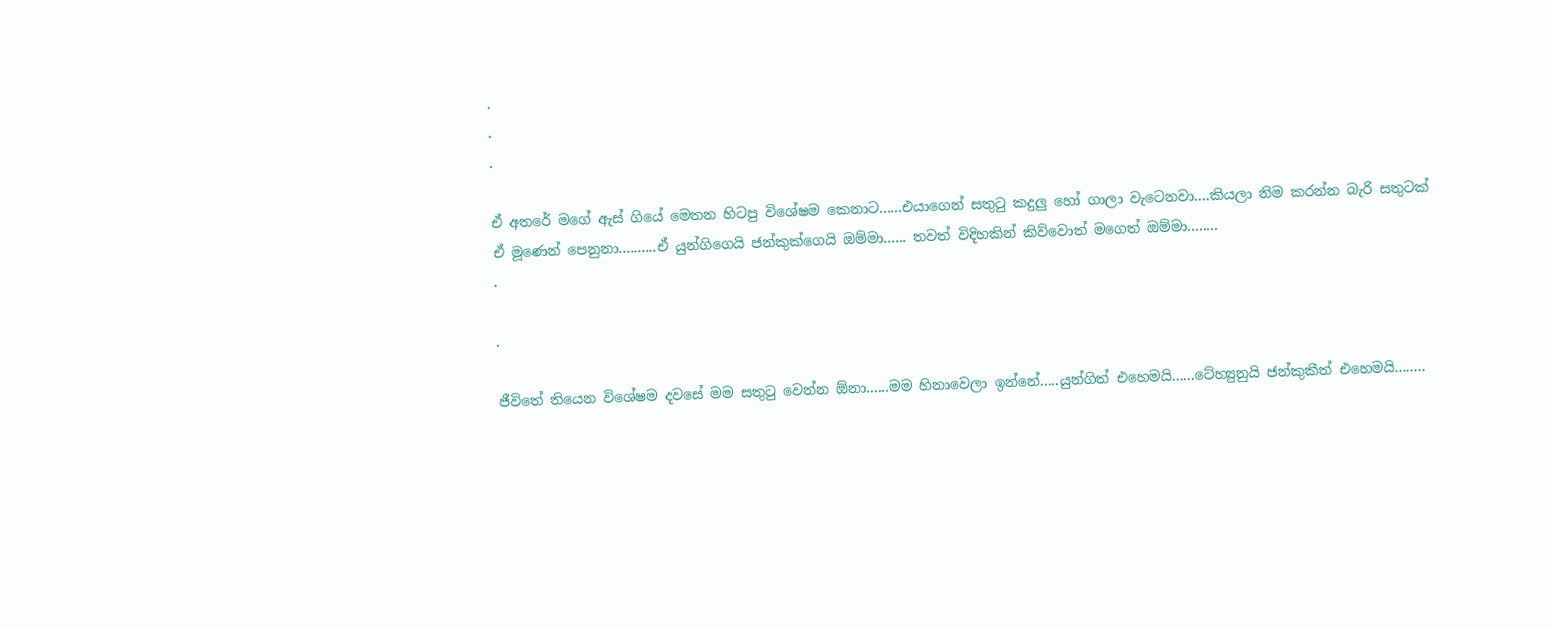.
.
.

ඒ අතරේ මගේ ඇස් ගියේ මෙතන හිටපු විශේෂම කෙනාට......එයාගෙන් සතුටු කදුලු හෝ ගාලා වැටෙනවා....කියලා නිම කරන්න බැරි සතුටක් ඒ මූණෙන් පෙනුනා..........ඒ යුන්ගිගෙයි ජන්කුක්ගෙයි ඔම්මා...... තවත් විදිහකින් කිව්වොත් මගෙත් ඔම්මා........
.

.

ජීවිතේ තියෙන විශේෂම දවසේ මම සතුටු වෙන්න ඕනා......මම හිනාවෙලා ඉන්නේ.....යුන්ගිත් එහෙමයි......ටේහ්‍යුනුයි ජන්කුකීත් එහෙමයි........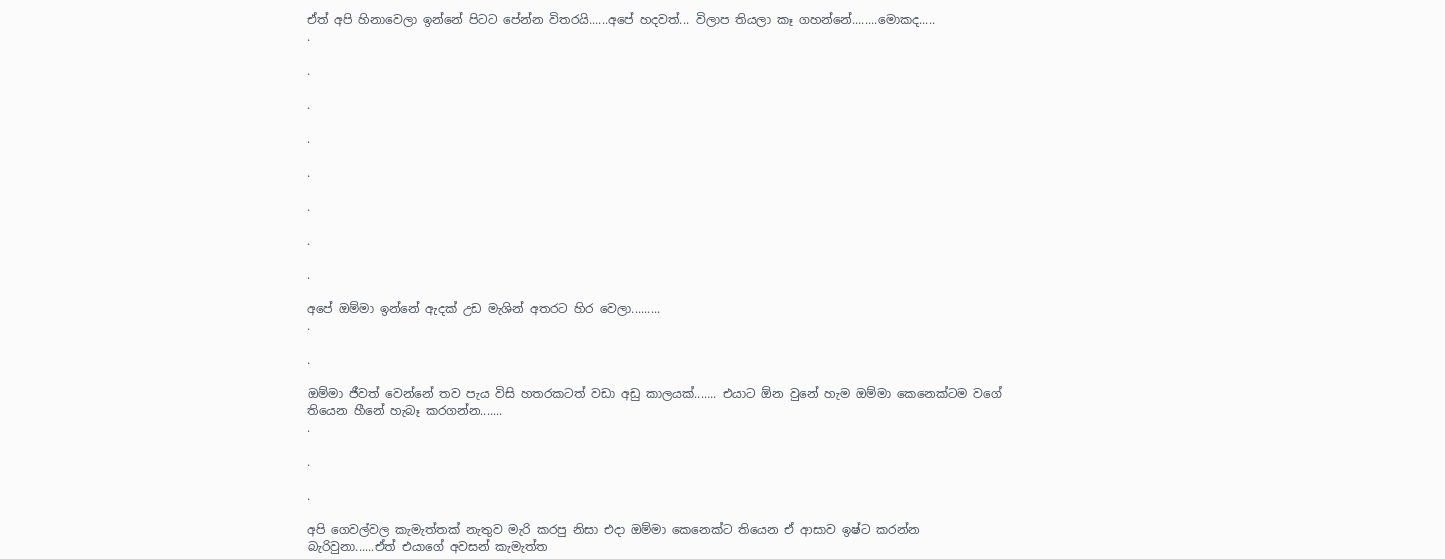ඒත් අපි හිනාවෙලා ඉන්නේ පිටට පේන්න විතරයි......අපේ හදවත්... විලාප තියලා කෑ ගහන්නේ........මොකද.....
.

.

.

.

.

.

.

.

අපේ ඔම්මා ඉන්නේ ඇදක් උඩ මැශින් අතරට හිර වෙලා.........
.

.

ඔම්මා ජීවත් වෙන්නේ තව පැය විසි හතරකටත් වඩා අඩු කාලයක්....... එයාට ඕන වුනේ හැම ඔම්මා කෙනෙක්ටම වගේ තියෙන හීනේ හැබෑ කරගන්න.......
.

.

.

අපි ගෙවල්වල කැමැත්තක් නැතුව මැරි කරපු නිසා එදා ඔම්මා කෙනෙක්ට තියෙන ඒ ආසාව ඉෂ්ට කරන්න බැරිවුනා......ඒත් එයාගේ අවසන් කැමැත්ත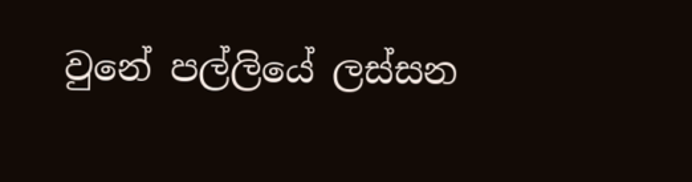වුනේ පල්ලියේ ලස්සන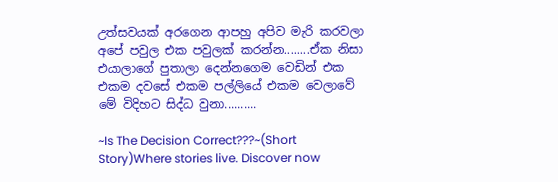උත්සවයක් අරගෙන ආපහු අපිව මැරි කරවලා අපේ පවුල එක පවුලක් කරන්න........ඒක නිසා එයාලාගේ පුතාලා දෙන්නගෙම වෙඩින් එක එකම දවසේ එකම පල්ලියේ එකම වෙලාවේ මේ විදිහට සිද්ධ වුනා..........

~Is The Decision Correct???~(Short Story)Where stories live. Discover now